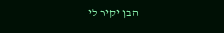הבן יקיר לי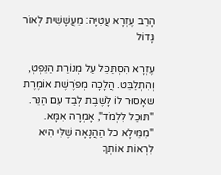הָרַב עֶזְרָא עֲטִיָּה: מֵעֲשָׁשִׁית לְאוֹר גָּדוֹל

עֶזְרָא הִסְתַּכֵּל עַל מְנוֹרַת הַנֵּפְטְ, וְהִתְלַבֵּט. הֲלָכָה מְפֹרֶשֶׁת אוֹמֶרֶת שאָסוּר לוֹ לָשֶׁבֶת לְבַד עִם הַנֵּר. "תּוּכַל לִלְמֹד", אָמְרָה אִמָּא. "מִמֵּילָא כל הַהֲנָאָה שֶׁלִּי הִיא לִרְאוֹת אוֹתְךָ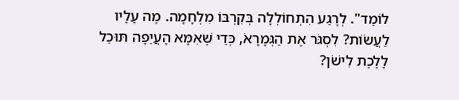לוֹמֵד". לְרֶגַע הִתְחוֹלְלָה בְּקִרְבּוֹ מִלְחָמָה. מֶה עָלָיו לַעֲשׂוֹת? לִסְגֹּר אֶת הַגְּמָרָאֹ, כְּדֵי שֶׁאִמָּא הָעֲיֵפָה תּוּכַל לָלֶכֶת לִישֹׁן?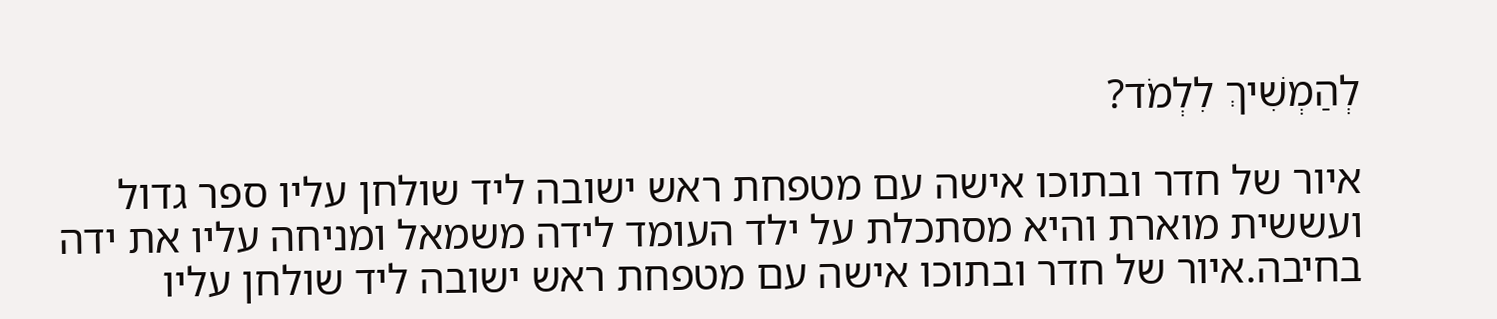לְהַמְשִׁיךְ לִלְמֹד?

איור של חדר ובתוכו אישה עם מטפחת ראש ישובה ליד שולחן עליו ספר גדול ועששית מוארת והיא מסתכלת על ילד העומד לידה משמאל ומניחה עליו את ידה בחיבה.איור של חדר ובתוכו אישה עם מטפחת ראש ישובה ליד שולחן עליו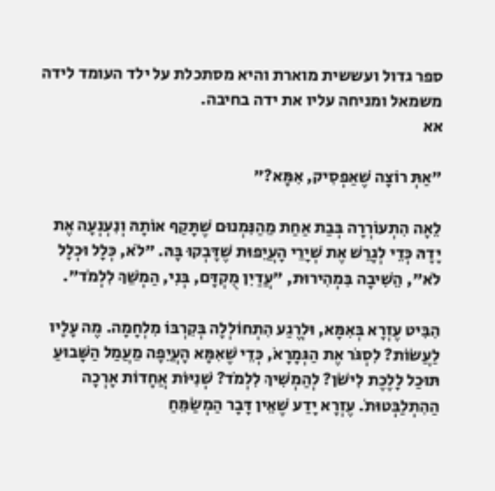ספר גדול ועששית מוארת והיא מסתכלת על ילד העומד לידה משמאל ומניחה עליו את ידה בחיבה.
אא

"אַתְּ רוֹצָה שֶׁאַפְסִיק, אִמָּא?"

לֵאָה הִתְעוֹרְרָה בְּבַת אַחַת מֵהַנִּמְנוּם שֶׁתָּקַף אוֹתָהּ וְנִעְנְעָה אֶת יָדָהּ כְּדֵי לְגָרֵשׁ אֶת שְׁיָרֵי הָעֲיֵפוּת שֶׁדָּבְקוּ בָּהּ. "לֹא, כְּלָל וּכְלָל לֹא", הֵשִׁיבָה בִּמְהִירוּת, "עֲדַיִן מֻקְדָּם, בְּנִי, הַמְשֵׁךְ לִלְמֹד".

הִבִּיט עֶזְרָא בְּאִמָּא, וּלְרֶגַע הִתְחוֹלְלָה בְּקִרְבּוֹ מִלְחָמָה. מֶה עָלָיו לַעֲשׂוֹת? לִסְגֹּר אֶת הַגְּמָרָאֹ, כְּדֵי שֶׁאִמָּא הָעֲיֵפָה מֵעֲמַל הַשָּׁבוּעַ תּוּכַל לָלֶכֶת לִישֹׁן? לְהַמְשִׁיךְ לִלְמֹד? שְׁנִיּוֹת אֲחָדוֹת אָרְכָה הַהִתְלַבְּטוּתֹ. עֶזְרָא יָדַע שֶׁאֵין דָּבָר הַמְשַׂמֵּחַ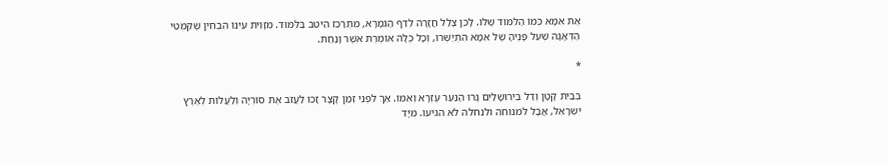אֶת אִמָּא כְּמוֹ הַלִּמּוּד שֶׁלּוֹ. לָכֵן צָלַל חֲזָרָה לְדַף הַגְּמָרָא, מִתְרַכֵּז הֵיטֵב בַּלִּמּוּד. מִזָּוִית עֵינוֹ הִבְחִין שֶׁקִּמְטֵי הַדְּאָגָה שֶׁעַל פָּנֶיהָ שֶׁל אִמָּא הִתְיַשְּׁרוּ, וְכָל כֻּלָּהּ אוֹמֶרֶת אֹשֶׁר וָנַחַת.

*

בְּבַיִת קָטָן וְדַל בִּירוּשָׁלַיִם גָּרוּ הַנַּעַר עֶזְרָא וְאִמּוֹ. אַךְ לִפְנֵי זְמַן קָצָר זָכוּ לַעֲזֹב אֶת סוּרְיָה וְלַעֲלוֹת לְאֶרֶץ יִשְׂרָאֵל, אֲבָל לֹמנוחה ולנחלה לא הגיעו. מִיָּד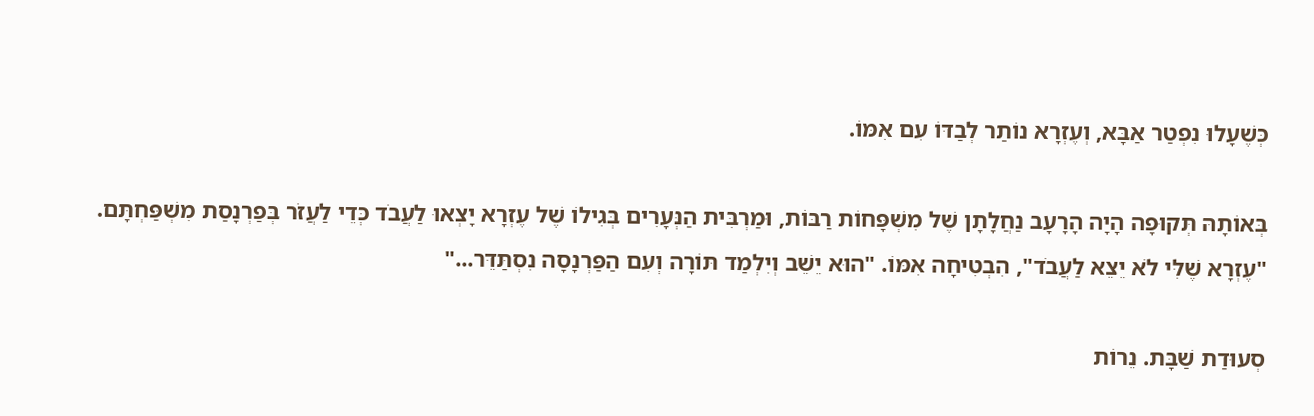כְּשֶׁעָלוּ נִפְטַר אַבָּא, וְעֶזְרָא נוֹתַר לְבַדּוֹ עִם אִמּוֹ.

בְּאוֹתָהּ תְּקוּפָה הָיָה הָרָעָב נַחֲלָתָן שֶׁל מִשְׁפָּחוֹת רַבּוֹת, וּמַרְבִּית הַנְּעָרִים בְּגִילוֹ שֶׁל עֶזְרָא יָצְאוּ לַעֲבֹד כְּדֵי לַעֲזֹר בְּפַרְנָסַת מִשְׁפַּחְתָּם. "עֶזְרָא שֶׁלִּי לֹא יֵצֵא לַעֲבֹד", הִבְטִיחָה אִמּוֹ. "הוּא יֵשֵׁב וְיִלְמַד תּוֹרָה וְעִם הַפַּרְנָסָה נִסְתַּדֵּר..."

סְעוּדַת שַׁבָּת. נֵרוֹת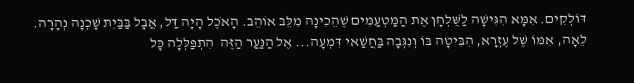דּוֹלְקִים. אִמָּא הִגִּישָׁה לַשֻּׁלְחָן אֶת הַמַּטְעַמִּים שֶׁהֵכִינָה מִלֵּב אוֹהֵב. הָאֹכֶל הָיָה דַּל, אֲבָל בַּבַּיִת שָׁכְנָה נְהָרָה. לֵאָה, אִמּוֹ שֶׁל עֶזְרָא, הִבִּיטָה בּוֹ וְנִגְּבָה בַּחֲשַׁאי דִּמְעָה... אֶל הַנַּעַר הַזֶּה  הִתְפַּלְּלָה כָּל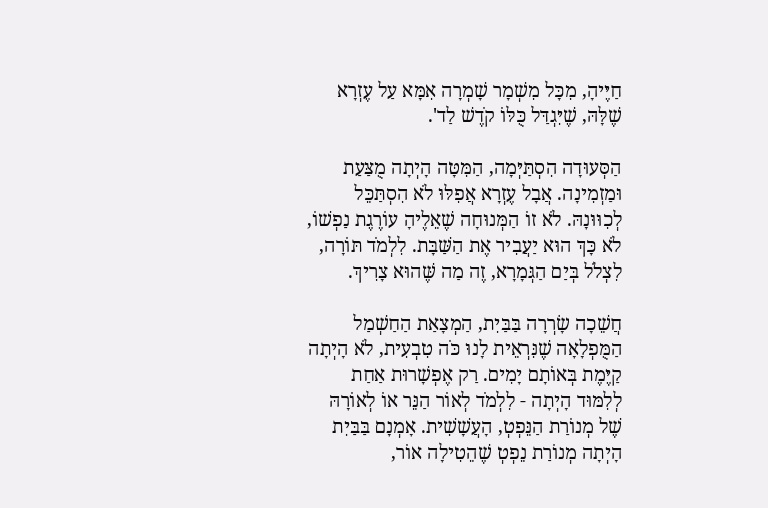חַיֶּיהָ, מִכָּל מִשְׁמָר שָׁמְרָה אִמָּא עַל עֶזְרָא שֶׁלָּהּ, שֶׁיִּגְדַּל כֻּלּוֹ קֹדֶשׁ לַד'.

הַסְּעוּדָה הִסְתַּיְּמָה, הַמִּטָּה הָיְתָה מֻצַּעַת וּמַזְמִינָה. אֲבָל עֶזְרָא אֲפִלּוּ לֹא הִסְתַּכֵּל לְכִוּוּנָהּ. לֹא זוֹ הַמְּנוּחָה שֶׁאֵלֶיהָ עוֹרֶגֶת נַפְשׁוֹ, לֹא כָּךְ הוּא יַעֲבִיר אֶת הַשַּׁבָּת. לִלְמֹד תּוֹרָה, לִצְלֹל בְּיַם הַגְּמָרָא, זֶה מַה שֶּׁהוּא צָרִיךְ.

חֲשֵׁכָה שָׂרְרָה בַּבַּיִת, הַמְצָאַת הַחַשְׁמַל הַמֻּפְלָאָה שֶׁנִּרְאֵית לָנוּ כֹּה טִבְעִית, לֹא הָיְתָה קַיֶּמֶת בְּאוֹתָם יָמִים. רַק אֶפְשָׁרוּת אַחַת לְלִמּוּד הָיְתָה - לִלְמֹד לְאוֹר הַנֵּר אוֹ לְאוֹרָהּ שֶׁל מְנוֹרַת הַנֵּפְטְ, הָעֲשָׁשִׁית. אָמְנָם בַּבַּיִת הָיְתָה מְנוֹרַת נֵפְטְ שֶׁהֵטִילָה אוֹר,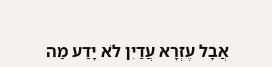אֲבָל עֶזְרָא עֲדַיִן לֹא יָדַע מַה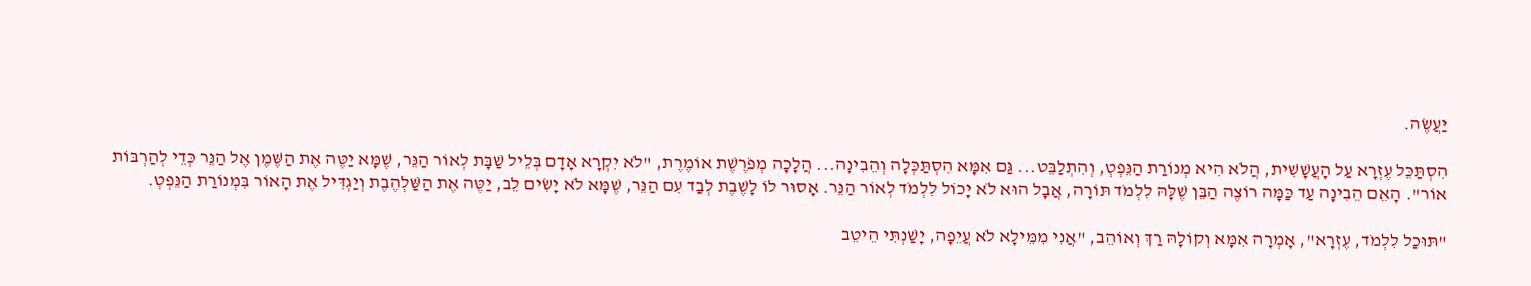יַּעֲשֶׂה.

הִסְתַּכֵּל עֶזְרָא עַל הָעֲשָׁשִׁית, הֲלֹא הִיא מְנוֹרַת הַנֵּפְטְ, וְהִתְלַבֵּט... גַּם אִמָּא הִסְתַּכְּלָה וְהֵבִינָה... הֲלָכָה מְפֹרֶשֶׁת אוֹמֶרֶת, "לֹא יִקְרָא אָדָם בְּלֵיל שַׁבָּת לְאוֹר הַנֵּר, שֶׁמָּא יַטֶּה אֶת הַשֶּׁמֶן אֶל הַנֵּר כְּדֵי לְהַרְבּוֹת אוֹר". הָאֵם הֵבִינָה עַד כַּמָּה רוֹצֶה הַבֵּן שֶׁלָּהּ לִלְמֹד תּוֹרָה, אֲבָל הוּא לֹא יָכוֹל לִלְמֹד לְאוֹר הַנֵּר. אָסוּר לוֹ לָשֶׁבֶת לְבַד עִם הַנֵּר, שֶׁמָּא לֹא יָשִׂים לֵב, יַטֶּה אֶת הַשַּׁלְהֶבֶת וְיַגְדִּיל אֶת הָאוֹר בִּמְנוֹרַת הַנֵּפְטְ.

"תּוּכַל לִלְמֹד, עֶזְרָא", אָמְרָה אִמָּא וְקוֹלָהּ רַךְ וְאוֹהֵב, "אֲנִי מִמֵּילָא לֹא עֲיֵפָה, יָשַׁנְתִּי הֵיטֵב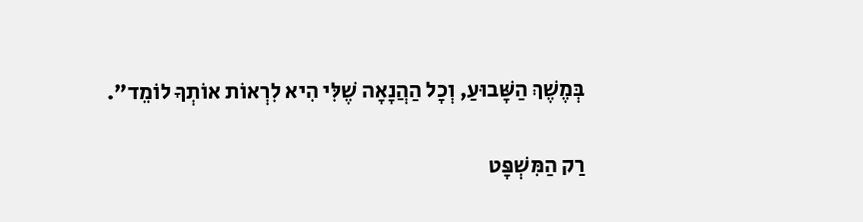בְּמֶשֶׁךְ הַשָּׁבוּעַ, וְכָל הַהֲנָאָה שֶׁלִּי הִיא לִרְאוֹת אוֹתְךָ לוֹמֵד".

רַק הַמִּשְׁפָּט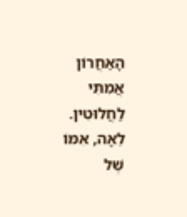הָאַחֲרוֹן אֲמִתִּי לַחֲלוּטִין. לֵאָה, אִמּוֹ שֶׁל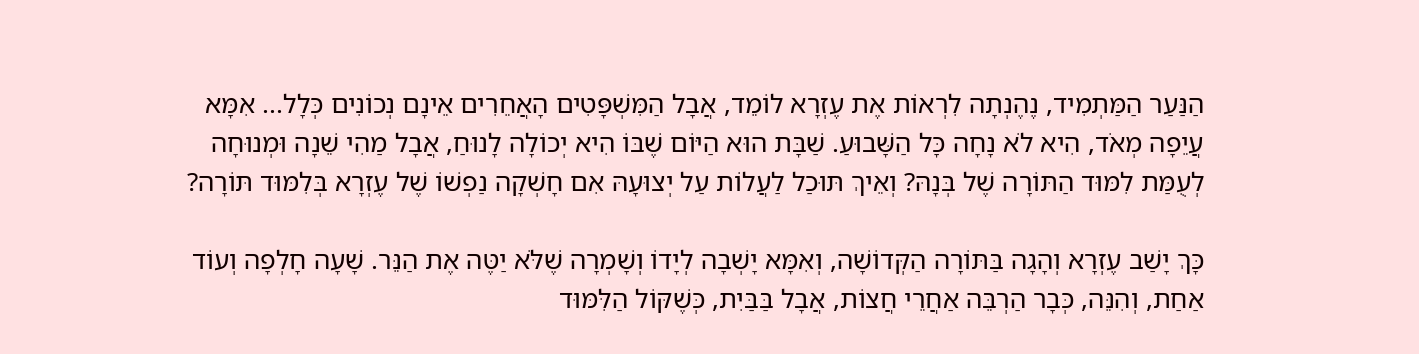הַנַּעַר הַמַּתְמִיד, נֶהֶנְתָה לִרְאוֹת אֶת עֶזְרָא לוֹמֵד, אֲבָל הַמִּשְׁפָּטִים הָאֲחֵרִים אֵינָם נְכוֹנִים כְּלָל... אִמָּא עֲיֵפָה מְאֹד, הִיא לֹא נָחָה כָּל הַשָּׁבוּעַ. שַׁבָּת הוּא הַיּוֹם שֶׁבּוֹ הִיא יְכוֹלָה לָנוּחַ, אֲבָל מַהִי שֵׁנָה וּמְנוּחָה לְעֻמַּת לִמּוּד הַתּוֹרָה שֶׁל בְּנָהּ? וְאֵיךְ תּוּכַל לַעֲלוֹת עַל יְצוּעָהּ אִם חָשְׁקָה נַפְשׁוֹ שֶׁל עֶזְרָא בְּלִמּוּד תּוֹרָה?

כָּךְ יָשַׁב עֶזְרָא וְהָגָה בַּתּוֹרָה הַקְּדוֹשָׁה, וְאִמָּא יָשְׁבָה לְיָדוֹ וְשָׁמְרָה שֶׁלֹּא יַטֶּה אֶת הַנֵּר. שָׁעָה חָלְפָה וְעוֹד אַחַת, וְהִנֵּה, כְּבָר הַרְבֵּה אַחֲרֵי חֲצוֹת, אֲבָל בַּבַּיִת, כְּשֶׁקּוֹל הַלִּמּוּד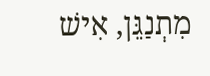מִתְנַגֵּן, אִישׁ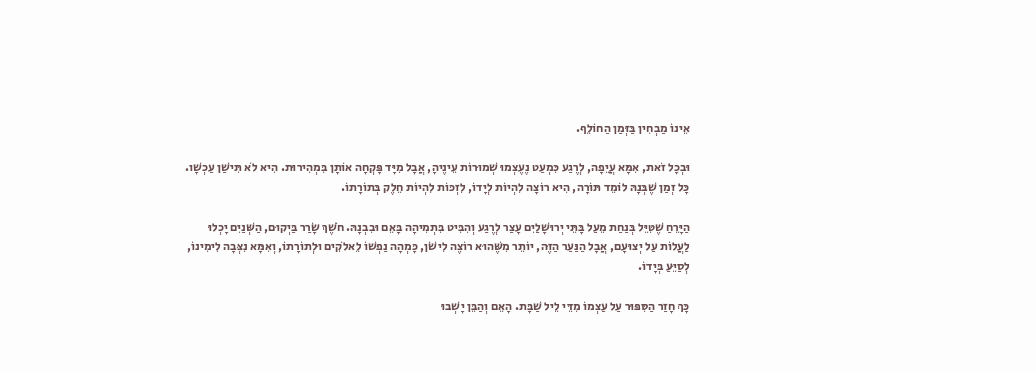אֵינוֹ מַבְחִין בַּזְּמַן הַחוֹלֵף.

וּבְכָל זֹאת, אִמָּא עֲיֵפָה, לְרֶגַע כִּמְעַט נֶעֶצְמוּ שְׁמוּרוֹת עֵינֶיהָ, אֲבָל מִיָּד פָּקְחָה אוֹתָן בִּמְהִירוּת. הִיא לֹא תִּישַׁן עַכְשָׁו. כָּל זְמַן שֶׁבְּנָהּ לוֹמֵד תּוֹרָה, הִיא רוֹצָה לִהְיוֹת לְיָדוֹ, לִזְכּוֹת לִהְיוֹת חֵלֶק בְּתוֹרָתוֹ.

הַיָּרֵחַ שֶׁטִּיֵּל בְּנַחַת מֵעַל בָּתֵּי יְרוּשָׁלַיִם עָצַר לְרֶגַע וְהִבִּיט בִּתְמִיהָה בָּאֵם וּבִבְנָהּ. חֹשֶׁךְ שָׂרַר בַּיְקוּם, הַשְּׁנַיִם יָכְלוּ לַעֲלוֹת עַל יְצוּעָם, אֲבָל הַנַּעַר הַזֶּה, יוֹתֵר מִשֶּׁהוּא רוֹצֶה לִישֹׁן, כָּמְהָה נַפְשׁוֹ לֵאלֹקִים וּלְתוֹרָתוֹ, וְאִמָּא נִצְּבָה לִימִינוֹ, לְסַיֵּעַ בְּיָדוֹ.

כָּךְ חָזַר הַסִּפּוּר עַל עַצְמוֹ מִדֵּי לֵיל שַׁבָּת. הָאֵם וְהַבֵּן יָשְׁבוּ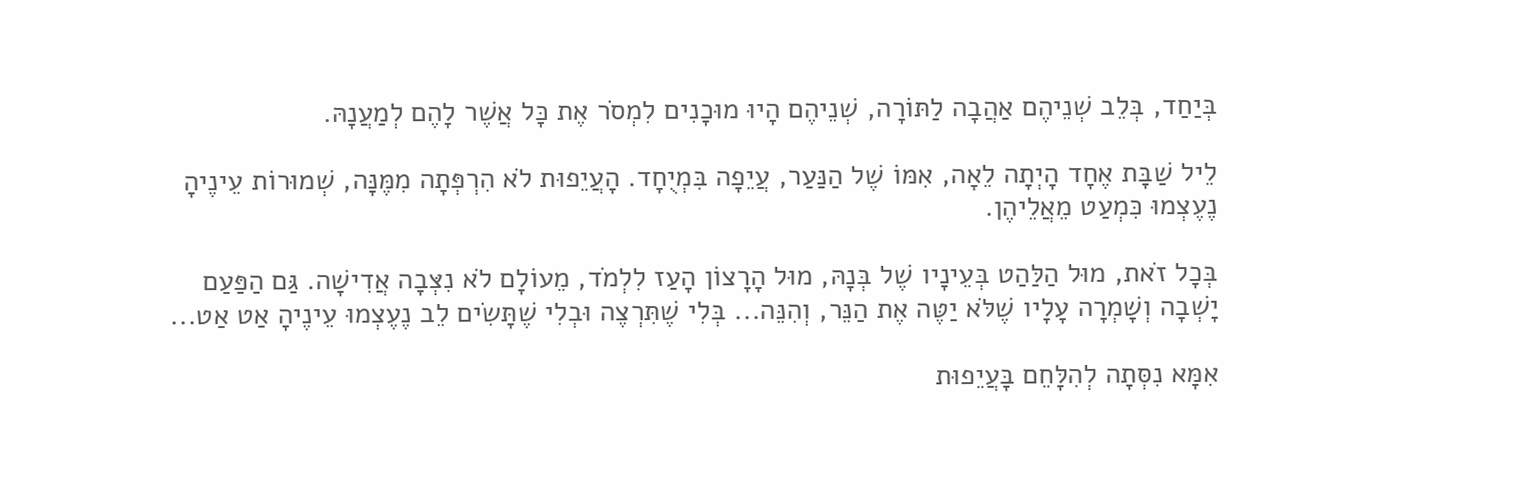בְּיַחַד, בְּלֵב שְׁנֵיהֶם אַהֲבָה לַתּוֹרָה, שְׁנֵיהֶם הָיוּ מוּכָנִים לִמְסֹר אֶת כָּל אֲשֶׁר לָהֶם לְמַעֲנָהּ.

לֵיל שַׁבָּת אֶחָד הָיְתָה לֵאָה, אִמּוֹ שֶׁל הַנַּעַר, עֲיֵפָה בִּמְיֻחָד. הָעֲיֵפוּת לֹא הִרְפְּתָה מִמֶּנָּה, שְׁמוּרוֹת עֵינֶיהָ נֶעֶצְמוּ כִּמְעַט מֵאֲלֵיהֶן.

בְּכָל זֹאת, מוּל הַלַּהַט בְּעֵינָיו שֶׁל בְּנָהּ, מוּל הָרָצוֹן הָעַז לִלְמֹד, מֵעוֹלָם לֹא נִצְּבָה אֲדִישָׁה. גַּם הַפַּעַם יָשְׁבָה וְשָׁמְרָה עָלָיו שֶׁלֹּא יַטֶּה אֶת הַנֵּר, וְהִנֵּה... בְּלִי שֶׁתִּרְצֶה וּבְלִי שֶׁתָּשִׂים לֵב נֶעֶצְמוּ עֵינֶיהָ אַט אַט...

אִמָּא נִסְּתָה לְהִלָּחֵם בָּעֲיֵפוּת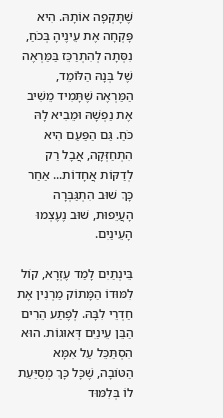שֶׁתָּקְפָה אוֹתָהּ. הִיא פָּקְחָה אֶת עֵינֶיהָ בְּכֹחַ, נִסְּתָה לְהִתְרַכֵּז בַּמַּרְאֶה שֶׁל בְּנָהּ הַלּוֹמֵד, הַמַּרְאֶה שֶׁתָּמִיד מֵשִׁיב אֶת נַפְשָׁהּ וּמֵבִיא לָהּ כֹּחַ. גַּם הַפַּעַם הִיא הִתְחַזְּקָה, אֲבָל רַק לְדַקּוֹת אֲחָדוֹת... אַחַר כָּךְ שׁוּב הִתְגַּבְּרָה הָעֲיֵפוּת, שׁוּב נֶעֶצְמוּ הָעֵינַיִם.

בֵּינְתַיִם לָמַד עֶזְרָא, קוֹל לִמּוּדוֹ הַמָּתוֹק מַרְנִין אֶת חַדְרֵי לִבָּהּ. לְפֶתַע הֵרִים הַבֵּן עֵינַיִם דְּאוּגוֹת. הוּא הִסְתַּכֵּל עַל אִמָּא הַטּוֹבָה, שֶׁכָּל כָּךְ מְסַיַּעַת לוֹ בְּלִמּוּד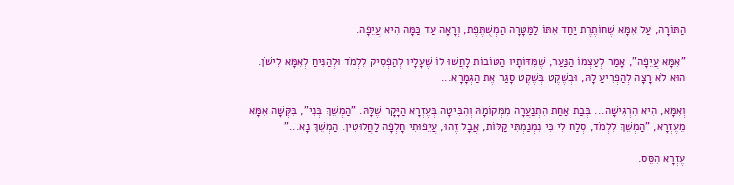הַתּוֹרָה, עַל אִמָּא שֶׁחוֹתֶרֶת יַחַד אִתּוֹ לַמַּטָּרָה הַמְשֻׁתֶּפֶת, וְרָאָה עַד כַּמָּה הִיא עֲיֵפָה.

"אִמָּא עֲיֵפָה", אָמַר לְעַצְמוֹ הַנַּעַר, שֶׁמִּדּוֹתָיו הַטּוֹבוֹת לָחֲשׁוּ לוֹ שֶׁעָלָיו לְהַפְסִיק לִלְמֹד וּלְהַנִּיחַ לְאִמָּא לִישֹׁן. הוּא לֹא רָצָה לְהַפְרִיעַ לָהּ, וּבְשֶׁקֶט בְּשֶׁקֶט סָגַר אֶת הַגְּמָרָא...

וְאִמָּא, הִיא הִרְגִּישָׁה... בְּבַת אַחַת הִתְנַעֲרָה מִמְּקוֹמָהּ וְהִבִּיטָה בְּעֶזְרָא הַיָּקָר שֶׁלָּהּ. "הַמְשֵׁךְ בְּנִי", בִּקְּשָׁה אִמָּא מֵעֶזְרָא, "הַמְשֵׁךְ לִלְמֹד, סְלַח לִי כִּי נִמְנַמְתִּי קַלּוֹת, אֲבָל זֶהוּ, עֲיֵפוּתִי חָלְפָה לַחֲלוּטִין. הַמְשֵׁךְ נָא..."

עֶזְרָא הִסֵּס.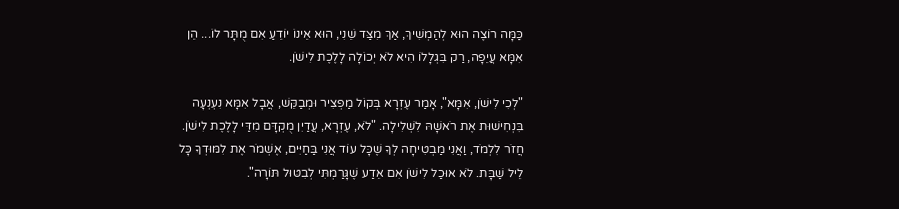כַּמָּה רוֹצֶה הוּא לְהַמְשִׁיךְ, אַךְ מִצַּד שֵׁנִי, הוּא אֵינוֹ יוֹדֵעַ אִם מֻתָּר לוֹ... הֵן אִמָּא עֲיֵפָה, רַק בִּגְלָלוֹ הִיא לֹא יְכוֹלָה לָלֶכֶת לִישֹׁן.

"לְכִי לִישֹׁן, אִמָּא", אָמַר עֶזְרָא בְּקוֹל מַפְצִיר וּמְבַקֵּשׁ, אֲבָל אִמָּא נִעְנְעָה בִּנְחִישׁוּת אֶת רֹאשָׁהּ לִשְׁלִילָה. "לֹא, עֶזְרָא, עֲדַיִן מֻקְדָּם מִדַּי לָלֶכֶת לִישֹׁן. חֲזֹר לִלְמֹד, וַאֲנִי מַבְטִיחָה לְךָ שֶׁכָּל עוֹד אֲנִי בַּחַיִּים, אֶשְׁמֹר אֶת לִמּוּדְךָ כָּל לֵיל שַׁבָּת. לֹא אוּכַל לִישֹׁן אִם אֵדַע שֶׁגָּרַמְתִּי לְבִטּוּל תּוֹרָה".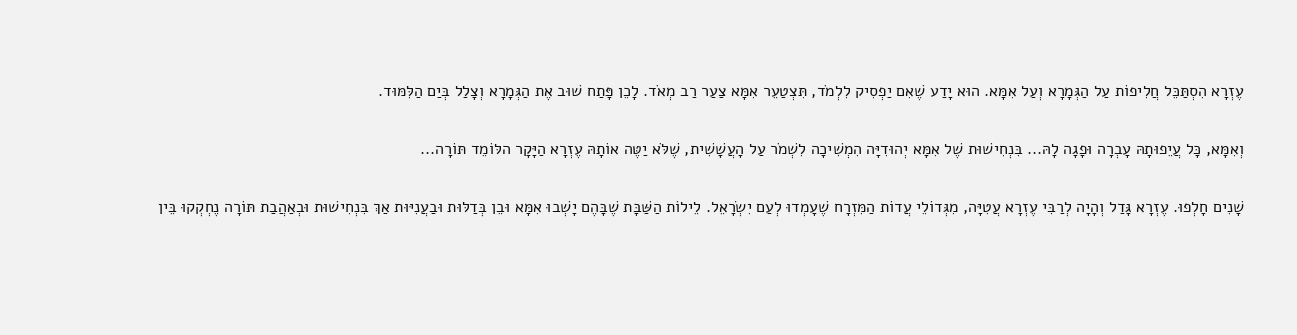עֶזְרָא הִסְתַּכֵּל חֲלִיפוֹת עַל הַגְּמָרָא וְעַל אִמָּא. הוּא יָדַע שֶׁאִם יַפְסִיק לִלְמֹד, תִּצְטַעֵר אִמָּא צַעַר רַב מְאֹד. לָכֵן פָּתַח שׁוּב אֶת הַגְּמָרָא וְצָלַל בְּיַם הַלִּמּוּד.

וְאִמָּא, כָּל עֲיֵפוּתָהּ עָבְרָה וּפָגָה לָהּ... בִּנְחִישׁוּת שֶׁל אִמָּא יְהוּדִיָּה הִמְשִׁיכָה לִשְׁמֹר עַל הָעֲשָׁשִׁית, שֶׁלֹּא יַטֶּה אוֹתָהּ עֶזְרָא הַיָּקָר הלּוֹמֵד תּוֹרָה...

שָׁנִים חָלְפוּ. עֶזְרָא גָּדַל וְהָיָה לְרַבִּי עֶזְרָא עֲטִיָּה, מִגְּדוֹלֵי עֲדוֹת הַמִּזְרָח שֶׁעָמְדוּ לְעַם יִשְׂרָאֵל. לֵילוֹת הַשַּׁבָּת שֶׁבָּהֶם יָשְׁבוּ אִמָּא וּבֵן בְּדַלּוּת וּבַעֲנִיּוּת אַךְ בִּנְחִישׁוּת וּבְאַהֲבַת תּוֹרָה נֶחְקְקוּ בֵּין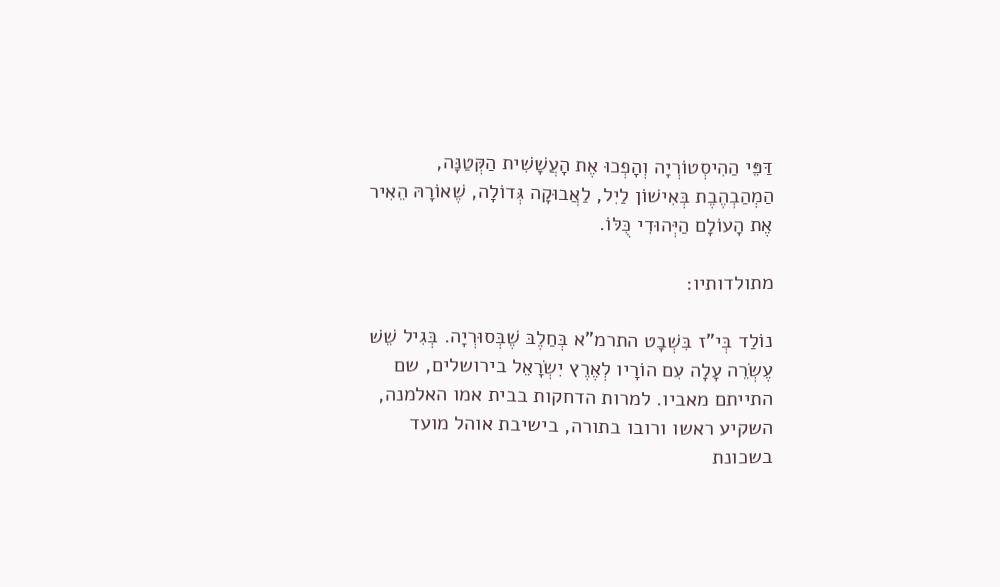דַּפֵּי הַהִיסְטוֹרְיָה וְהָפְכוּ אֶת הָעֲשָׁשִׁית הַקְּטַנָּה, הַמְהַבְהֶבֶת בְּאִישׁוֹן לַיִל, לַאֲבוּקָה גְּדוֹלָה, שֶׁאוֹרָהּ הֵאִיר אֶת הָעוֹלָם הַיְּהוּדִי כֻּלּוֹ.

מתולדותיו:

נוֹלַד בְּי"ז בִּשְׁבָט התרמ"א בְּחַלֶבּ שֶׁבְּסוּרְיָה. בְּגִיל שֵׁשׁ עֶשְׂרֵה עָלָה עִם הוֹרָיו לְאֶרֶץ יִשְׂרָאֵל בירושלים, שם התייתם מאביו. למרות הדחקות בבית אמו האלמנה, השקיע ראשו ורובו בתורה, בישיבת אוהל מועד בשכונת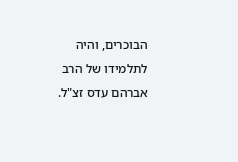הבוכרים, והיה לתלמידו של הרב אברהם עדס זצ"ל.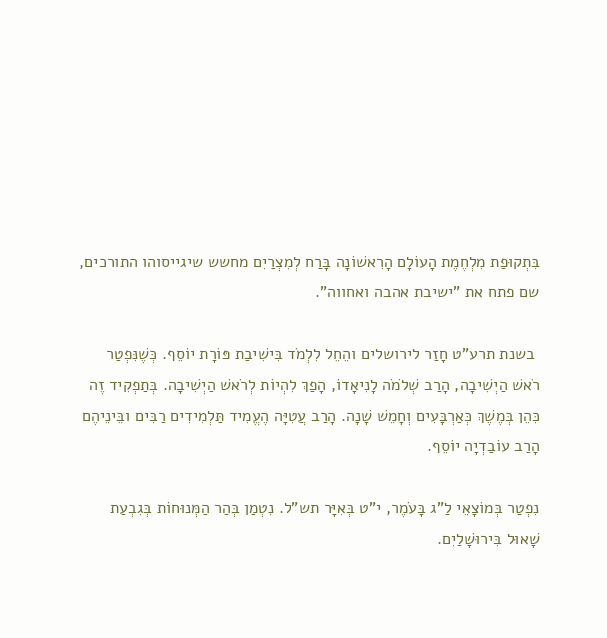בִּתְקוּפַת מִלְחֶמֶת הָעוֹלָם הָרִאשׁוֹנָה בָּרַח לְמִצְרַיִם מחשש שיגייסוהו התורכים, שם פתח את "ישיבת אהבה ואחווה".

 בשנת תרע"ט חָזַר לירושלים והֵחֵל לִלְמֹד בִּישִׁיבַת פּוֹרָת יוֹסֵף. כְּשֶׁנִּפְטַר רֹאשׁ הַיְשִׁיבָה, הָרַב שְׁלֹמֹה לָנִיאָדוֹ, הָפַךְ לִהְיוֹת לְרֹאשׁ הַיְשִׁיבָה. בְּתַפְקִיד זֶה כִּהֵן בְּמֶשֶׁךְ כְּאַרְבָּעִים וְחָמֵשׁ שָׁנָה. הָרַב עֲטִיָּה הֶעֱמִיד תַּלְמִידִים רַבִּים ובֵּינֵיהֶם הָרַב עוֹבַדְיָה יוֹסֵף.

נִפְטַר בְּמוֹצָאֵי לַ"ג בָּעֹמֶר, י"ט בְּאִיָּר תש"ל. נִטְמַן בְּהַר הַמְּנוּחוֹת בְּגִבְעַת שָׁאוּל בִּירוּשָׁלַיִם.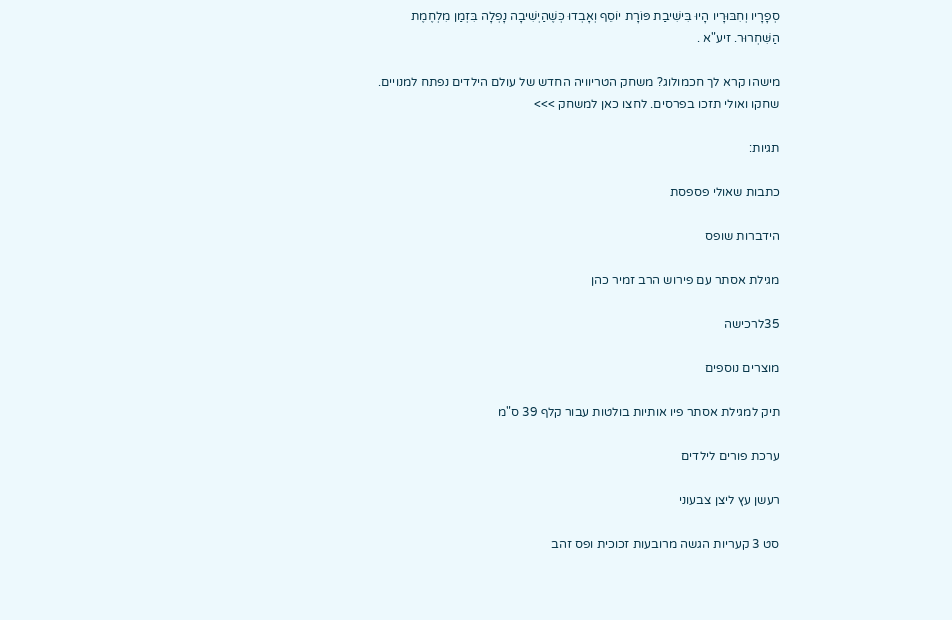סְפָרָיו וְחִבּוּרָיו הָיוּ בִּישִׁיבַת פּוֹרָת יוֹסֵף וְאָבְדוּ כְּשֶׁהַיְשִׁיבָה נָפְלָה בִּזְמַן מִלְחֶמֶת הַשִּׁחְרוּר. זיע"א .

מישהו קרא לך חכמולוג? משחק הטריוויה החדש של עולם הילדים נפתח למנויים. שחקו ואולי תזכו בפרסים. לחצו כאן למשחק >>>

תגיות:

כתבות שאולי פספסת

הידברות שופס

מגילת אסתר עם פירוש הרב זמיר כהן

35לרכישה

מוצרים נוספים

תיק למגילת אסתר פיו אותיות בולטות עבור קלף 39 ס"מ

ערכת פורים לילדים

רעשן עץ ליצן צבעוני

סט 3 קעריות הגשה מרובעות זכוכית ופס זהב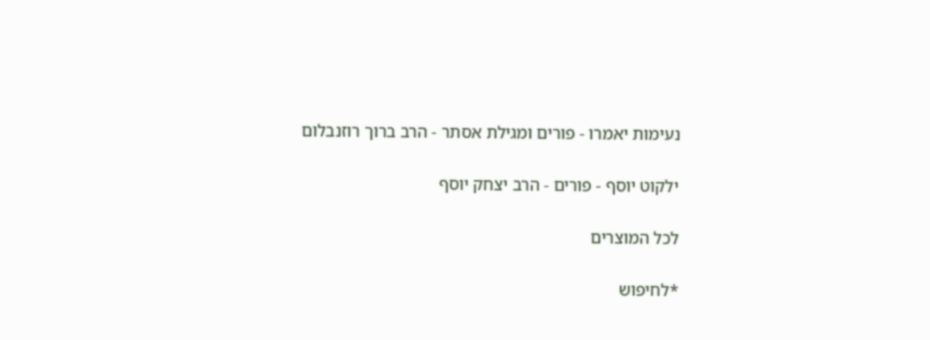נעימות יאמרו - פורים ומגילת אסתר - הרב ברוך רוזנבלום

ילקוט יוסף - פורים - הרב יצחק יוסף

לכל המוצרים

*לחיפוש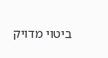ביטוי מדויק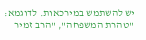יש להשתמש במירכאות. לדוגמא: "טהרת המשפחה", "הרב זמיר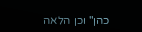כהן" וכן הלאה